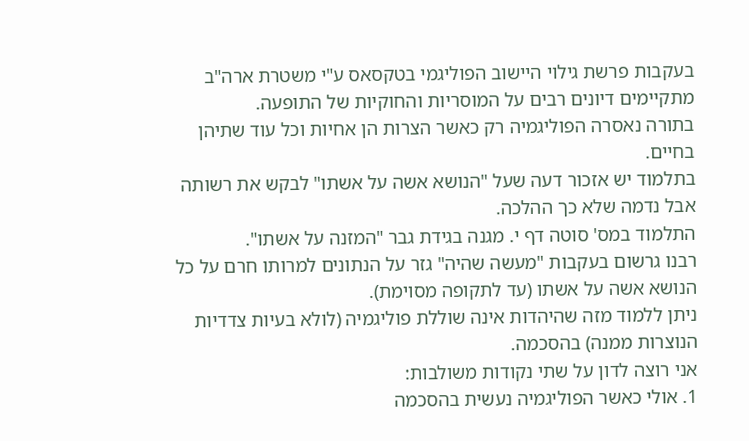בעקבות פרשת גילוי היישוב הפוליגמי בטקסאס ע"י משטרת ארה"ב מתקיימים דיונים רבים על המוסריות והחוקיות של התופעה.
בתורה נאסרה הפוליגמיה רק כאשר הצרות הן אחיות וכל עוד שתיהן בחיים.
בתלמוד יש אזכור דעה שעל "הנושא אשה על אשתו" לבקש את רשותה אבל נדמה שלא כך ההלכה.
התלמוד במס' סוטה דף י. מגנה בגידת גבר "המזנה על אשתו".
רבנו גרשום בעקבות "מעשה שהיה" גזר על הנתונים למרותו חרם על כל הנושא אשה על אשתו (עד לתקופה מסוימת).
ניתן ללמוד מזה שהיהדות אינה שוללת פוליגמיה (לולא בעיות צדדיות הנוצרות ממנה) בהסכמה.
אני רוצה לדון על שתי נקודות משולבות:
1. אולי כאשר הפוליגמיה נעשית בהסכמה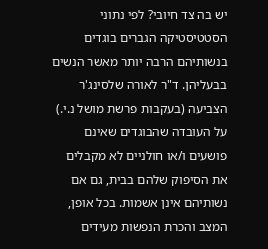יש בה צד חיובי? לפי נתוני הסטטיסטיקה הגברים בוגדים בנשותיהם הרבה יותר מאשר הנשים בבעליהן. ד"ר לאורה שלסינג'ר הצביעה (בעקבות פרשת מושל נ.י.) על העובדה שהבוגדים שאינם פושעים ו/או חולניים לא מקבלים את הסיפוק שלהם בבית, גם אם נשותיהם אינן אשמות. בכל אופן, המצב והכרת הנפשות מעידים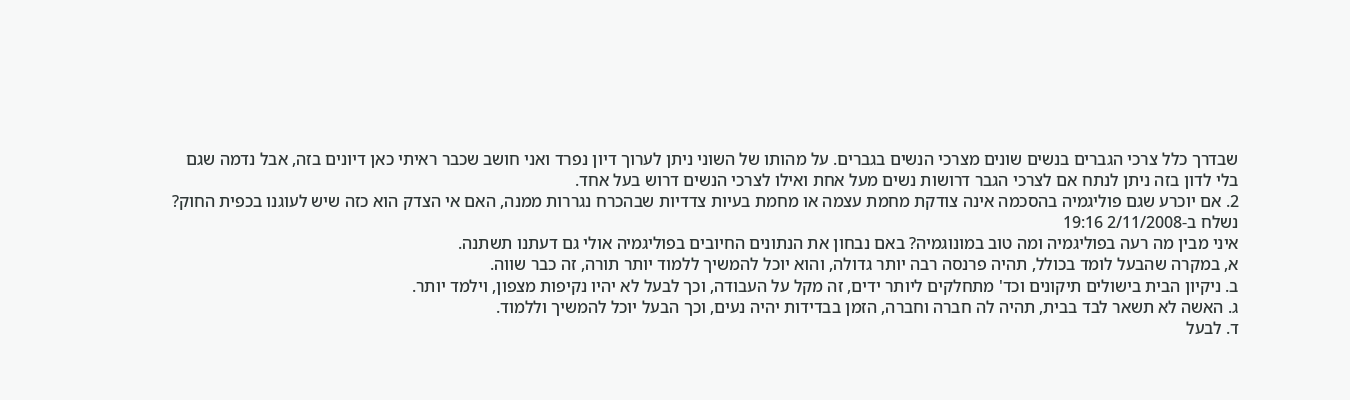שבדרך כלל צרכי הגברים בנשים שונים מצרכי הנשים בגברים. על מהותו של השוני ניתן לערוך דיון נפרד ואני חושב שכבר ראיתי כאן דיונים בזה, אבל נדמה שגם בלי לדון בזה ניתן לנתח אם לצרכי הגבר דרושות נשים מעל אחת ואילו לצרכי הנשים דרוש בעל אחד.
2. אם יוכרע שגם פוליגמיה בהסכמה אינה צודקת מחמת עצמה או מחמת בעיות צדדיות שבהכרח נגררות ממנה, האם אי הצדק הוא כזה שיש לעוגנו בכפית החוק?
נשלח ב-2/11/2008 19:16
איני מבין מה רעה בפוליגמיה ומה טוב במונוגמיה? באם נבחון את הנתונים החיובים בפוליגמיה אולי גם דעתנו תשתנה.
א, במקרה שהבעל לומד בכולל, תהיה פרנסה רבה יותר גדולה, והוא יוכל להמשיך ללמוד יותר תורה, זה כבר שווה.
ב. ניקיון הבית בישולים תיקונים וכד' מתחלקים ליותר ידים, זה מקל על העבודה, וכך לבעל לא יהיו נקיפות מצפון, וילמד יותר.
ג. האשה לא תשאר לבד בבית, תהיה לה חברה וחברה, הזמן בבדידות יהיה נעים, וכך הבעל יוכל להמשיך וללמוד.
ד. לבעל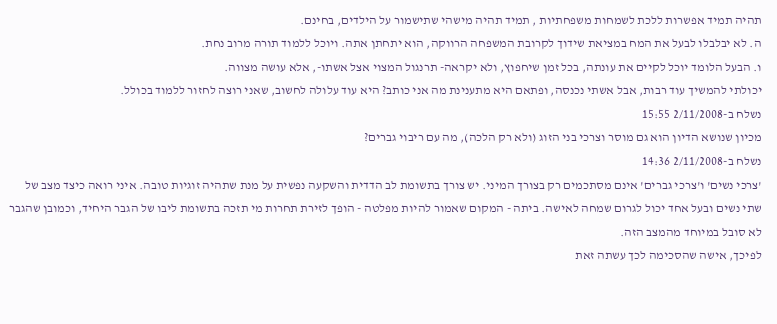תהיה תמיד אפשרות ללכת לשמחות משפחתיות , תמיד תהיה מישהי שתישמור על הילדים, בחינם.
ה. לא יבלבלו לבעל את המח במציאת שידוך לקרובת המשפחה הרווקה, הוא יתחתן אתה. ויוכל ללמוד תורה מרוב נחת.
ו. הבעל הלומד יוכל לקיים את עונתה, בכל זמן שיחפוץ, ולא יקראה- תרנגול המצוי אצל אשתו-, אלא עושה מצווה.
יכולתי להמשיך עוד רבות, אבל אשתי נכנסה, ופתאם היא מתענינת מה אני כותב? היא עוד עלולה לחשוב, שאני רוצה לחזור ללמוד בכולל.
נשלח ב-2/11/2008 15:55
מכיון שנושא הדיון הוא גם מוסר וצרכי בני הזוג (ולא רק הלכה), מה עם ריבוי גברים?
נשלח ב-2/11/2008 14:36
'צרכי נשים' ו'צרכי גברים' אינם מסתכמים רק בצורך המיני. יש צורך בתשומת לב הדדית והשקעה נפשית על מנת שתהיה זוגיות טובה. איני רואה כיצד מצב של שתי נשים ובעל אחד יכול לגרום שמחה לאישה. ביתה - המקום שאמור להיות מפלטה - הופך לזירת תחרות מי תזכה בתשומת ליבו של הגבר היחיד, וכמובן שהגבר לא סובל במיוחד מהמצב הזה.
לפיכך, אישה שהסכימה לכך עשתה זאת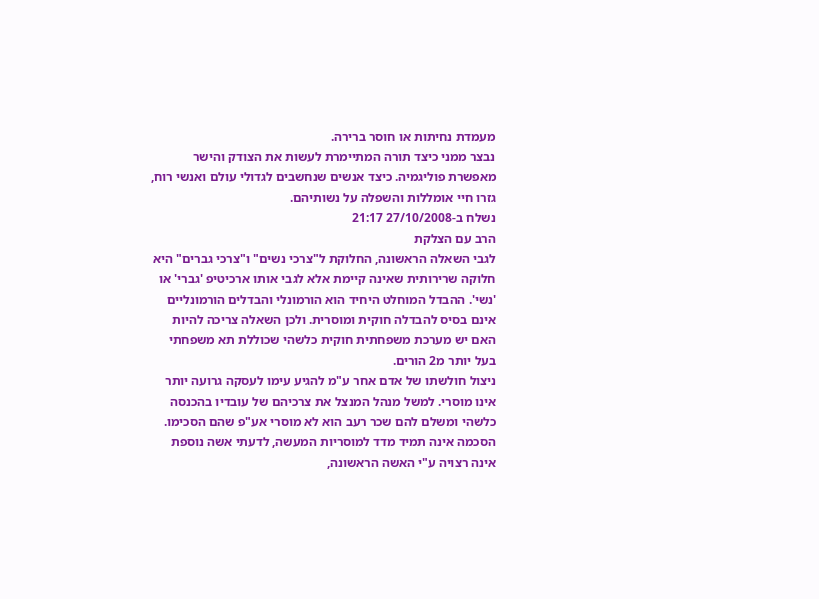מעמדת נחיתות או חוסר ברירה.
נבצר ממני כיצד תורה המתיימרת לעשות את הצודק והישר מאפשרת פוליגמיה. כיצד אנשים שנחשבים לגדולי עולם ואנשי רוח, גזרו חיי אומללות והשפלה על נשותיהם.
נשלח ב-27/10/2008 21:17
הרב עם הצלקת
לגבי השאלה הראשונה, החלוקת ל"צרכי נשים" ו"צרכי גברים" היא חלוקה שרירותית שאינה קיימת אלא לגבי אותו ארכיטיפ 'גברי' או 'נשי'. ההבדל המוחלט היחיד הוא הורמונלי והבדלים הורמונליים אינם בסיס להבדלה חוקית ומוסרית. ולכן השאלה צריכה להיות האם יש מערכת משפחתית חוקית כלשהי שכוללת תא משפחתי בעל יותר מ2 הורים.
ניצול חולשתו של אדם אחר ע"מ להגיע עימו לעסקה גרועה יותר אינו מוסרי. למשל מנהל המנצל את צרכיהם של עובדיו בהכנסה כלשהי ומשלם להם שכר רעב הוא לא מוסרי אע"פ שהם הסכימו. הסכמה אינה תמיד מדד למוסריות המעשה, לדעתי אשה נוספת אינה רצויה ע"י האשה הראשונה,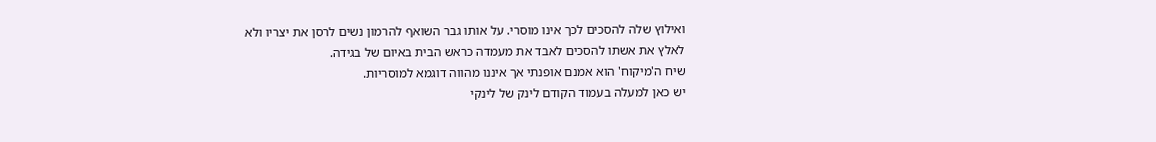ואילוץ שלה להסכים לכך אינו מוסרי. על אותו גבר השואף להרמון נשים לרסן את יצריו ולא לאלץ את אשתו להסכים לאבד את מעמדה כראש הבית באיום של בגידה.
שיח ה'מיקוח' הוא אמנם אופנתי אך איננו מהווה דוגמא למוסריות.
יש כאן למעלה בעמוד הקודם לינק של לינקי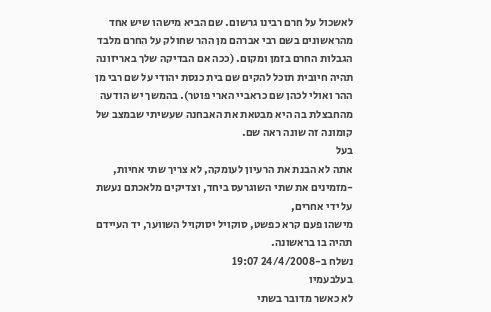לאשכול על חרם רבינו גרשום. שם הביא מישהו שיש אחד מהראשונים בשם רבי אברהם מן ההר שחולק על החרם מלבד הגבלות החרם בזמן ומקום. (ככה אם הבדיקה שלך באריזונה תהיה חיובית תוכל להקים שם בית כנסת יהודי על שם רבי מן ההר ואולי לכהן שם כראביי הארי פוטר). בהמשך יש הודעה מהחבצלת בה היא מבטאת את האבחנה שעשיתי שבמצב של קומונה זה שונה ראה שם.
בעל
אתה לא הבנת את הרעיון לעומקה, לא צריך שתי אחיות, -מזמינים את שתי השוגרעס ביחד, וצדיקים מלאכתם נעשת על ידי אחרים,
מישהו פעם קרא כפשט, סוקויל יסוקויל השווער, יד העיידם תהיה בו בראשונה.
נשלח ב-24/4/2008 19:07
בעלבעמיו
לא כאשר מדובר בשתי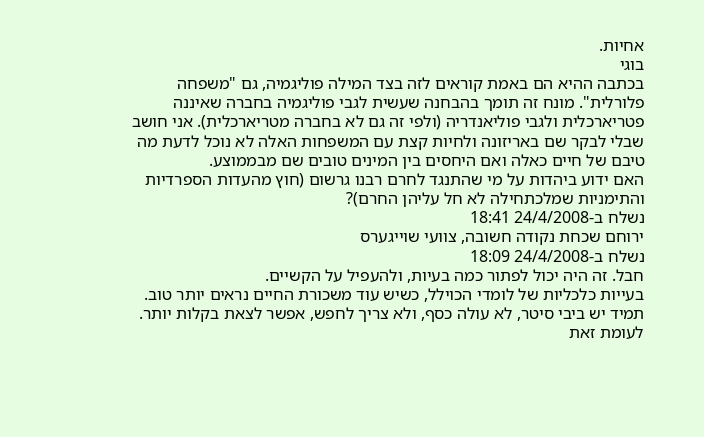אחיות.
בוגי
בכתבה ההיא הם באמת קוראים לזה בצד המילה פוליגמיה, גם "משפחה פלורלית". מונח זה תומך בהבחנה שעשית לגבי פוליגמיה בחברה שאיננה פטריארכלית ולגבי פוליאנדריה (ולפי זה גם לא בחברה מטריארכלית). אני חושב שבלי לבקר שם באריזונה ולחיות קצת עם המשפחות האלה לא נוכל לדעת מה טיבם של חיים כאלה ואם היחסים בין המינים טובים שם מבממוצע.
האם ידוע ביהדות על מי שהתנגד לחרם רבנו גרשום (חוץ מהעדות הספרדיות והתימניות שמלכתחילה לא חל עליהן החרם)?
נשלח ב-24/4/2008 18:41
ירוחם שכחת נקודה חשובה, צוועי שוייגערס
נשלח ב-24/4/2008 18:09
חבל. זה היה יכול לפתור כמה בעיות, ולהעפיל על הקשיים.
בעייות כלכליות של לומדי הכוילל, כשיש עוד משכורת החיים נראים יותר טוב.
תמיד יש ביבי סיטר, לא עולה כסף, ולא צריך לחפש, אפשר לצאת בקלות יותר.
לעומת זאת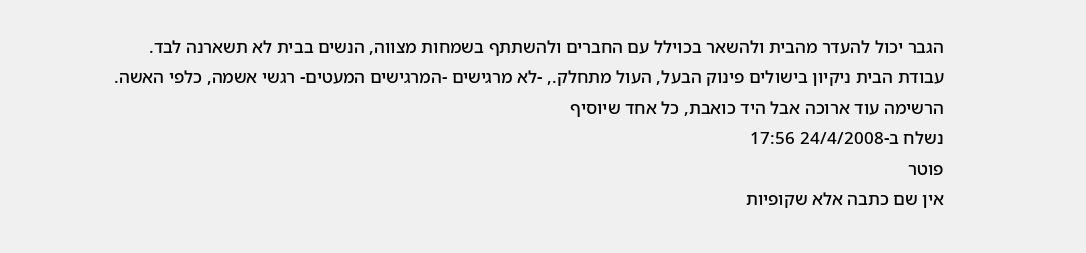הגבר יכול להעדר מהבית ולהשאר בכוילל עם החברים ולהשתתף בשמחות מצווה, הנשים בבית לא תשארנה לבד.
עבודת הבית ניקיון בישולים פינוק הבעל, העול מתחלק., -לא מרגישים -המרגישים המעטים- רגשי אשמה, כלפי האשה.
הרשימה עוד ארוכה אבל היד כואבת, כל אחד שיוסיף
נשלח ב-24/4/2008 17:56
פוטר
אין שם כתבה אלא שקופיות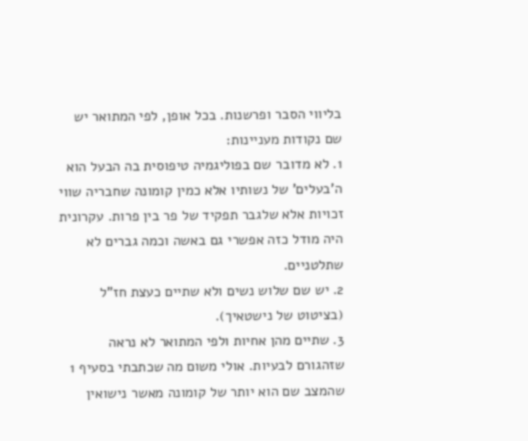בליווי הסבר ופרשנות. בכל אופן, לפי המתואר יש שם נקודות מעניינות:
1. לא מדובר שם בפוליגמיה טיפוסית בה הבעל הוא ה'בעלים' של נשותיו אלא כמין קומונה שחבריה שווי זכויות אלא שלגבר תפקיד של פר בין פרות. עקרונית היה מודל כזה אפשרי גם באשה וכמה גברים לא שתלטניים.
2. יש שם שלוש נשים ולא שתיים כעצת חז"ל (בציטוט של נישטאיך).
3. שתיים מהן אחיות ולפי המתואר לא נראה שזהגורם לבעיות. אולי משום מה שכתבתי בסעיף 1 שהמצב שם הוא יותר של קומונה מאשר נישואין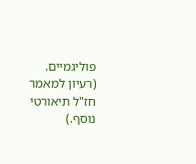פוליגמיים. (רעיון למאמר חז"ל תיאורטי נוסף.)